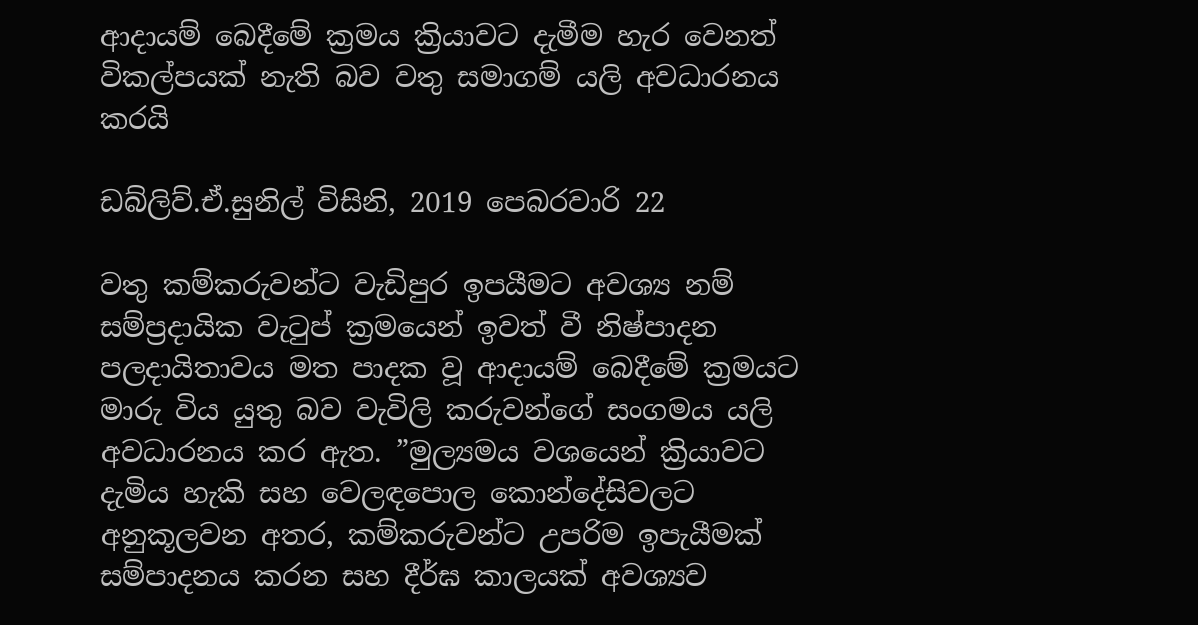ආදායම් බෙදීමේ ක්‍රමය ක්‍රියාවට දැමීම හැර වෙනත් විකල්පයක් නැති බව වතු සමාගම් යලි අවධාරනය කරයි

ඩබ්ලිව්.ඒ.සුනිල් විසිනි, 2019 පෙබරවාරි 22

වතු කම්කරුවන්ට වැඩිපුර ඉපයීමට අවශ්‍ය නම් සම්ප්‍රදායික වැටුප් ක්‍රමයෙන් ඉවත් වී නිෂ්පාදන පලදායිතාවය මත පාදක වූ ආදායම් බෙදීමේ ක්‍රමයට මාරු විය යුතු බව වැවිලි කරුවන්ගේ සංගමය යලි අවධාරනය කර ඇත. ”මුල්‍යමය වශයෙන් ක්‍රියාවට දැමිය හැකි සහ වෙලඳපොල කොන්දේසිවලට අනුකූලවන අතර, කම්කරුවන්ට උපරිම ඉපැයීමක් සම්පාදනය කරන සහ දීර්ඝ කාලයක් අවශ්‍යව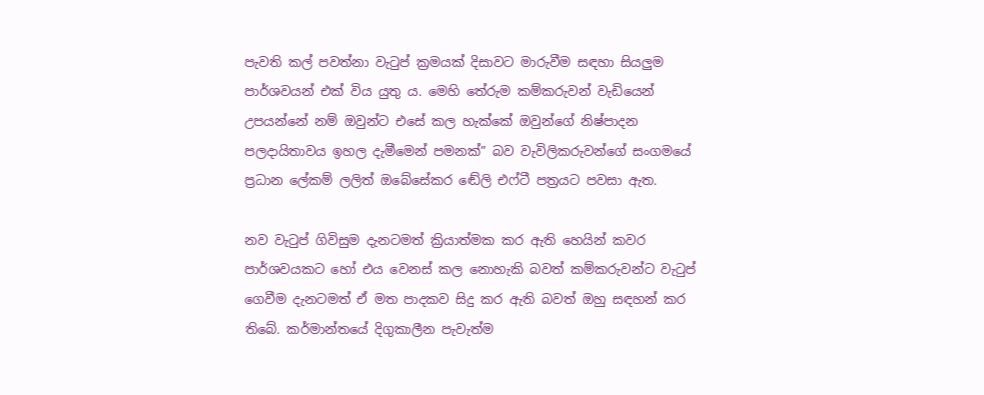පැවති කල් පවත්නා වැටුප් ක්‍රමයක් දිසාවට මාරුවීම සඳහා සියලුම පාර්ශවයන් එක් විය යුතු ය. මෙහි තේරුම කම්කරුවන් වැඩියෙන් උපයන්නේ නම් ඔවුන්ට එසේ කල හැක්කේ ඔවුන්ගේ නිෂ්පාදන පලදායිතාවය ඉහල දැමීමෙන් පමනක්” බව වැවිලිකරුවන්ගේ සංගමයේ ප්‍රධාන ලේකම් ලලිත් ඔබේසේකර ඬේලි එෆ්ටී පත්‍රයට පවසා ඇත.

නව වැටුප් ගිවිසුම දැනටමත් ක්‍රියාත්මක කර ඇති හෙයින් කවර පාර්ශවයකට හෝ එය වෙනස් කල නොහැකි බවත් කම්කරුවන්ට වැටුප් ගෙවීම දැනටමත් ඒ මත පාදකව සිදු කර ඇති බවත් ඔහු සඳහන් කර තිබේ. කර්මාන්තයේ දිගුකාලීන පැවැත්ම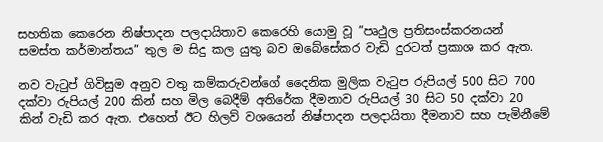සහතික කෙරෙන නිෂ්පාදන පලදායිතාව කෙරෙහි යොමු වූ ”පෘථුල ප්‍රතිසංස්කරනයන් සමස්ත කර්මාන්තය” තුල ම සිදු කල යුතු බව ඔබේසේකර වැඩි දුරටත් ප්‍රකාශ කර ඇත.

නව වැටුප් ගිවිසුම අනුව වතු කම්කරුවන්ගේ දෛනික මුලික වැටුප රුපියල් 500 සිට 700 දක්වා රුපියල් 200 කින් සහ මිල බෙදීම් අතිරේක දීමනාව රුපියල් 30 සිට 50 දක්වා 20 කින් වැඩි කර ඇත. එහෙත් ඊට හිලව් වශයෙන් නිෂ්පාදන පලදායිතා දීමනාව සහ පැමිනීමේ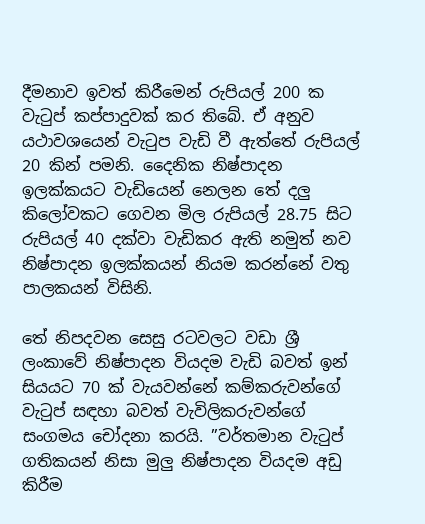දීමනාව ඉවත් කිරීමෙන් රුපියල් 200 ක වැටුප් කප්පාදුවක් කර තිබේ. ඒ අනුව යථාවශයෙන් වැටුප වැඩි වී ඇත්තේ රුපියල් 20 කින් පමනි. දෛනික නිෂ්පාදන ඉලක්කයට වැඩියෙන් නෙලන තේ දලු කිලෝවකට ගෙවන මිල රුපියල් 28.75 සිට රුපියල් 40 දක්වා වැඩිකර ඇති නමුත් නව නිෂ්පාදන ඉලක්කයන් නියම කරන්නේ වතු පාලකයන් විසිනි.

තේ නිපදවන සෙසු රටවලට වඩා ශ්‍රී ලංකාවේ නිෂ්පාදන වියදම වැඩි බවත් ඉන් සියයට 70 ක් වැයවන්නේ කම්කරුවන්ගේ වැටුප් සඳහා බවත් වැවිලිකරුවන්ගේ සංගමය චෝදනා කරයි. ”වර්තමාන වැටුප් ගතිකයන් නිසා මුලු නිෂ්පාදන වියදම අඩු කිරීම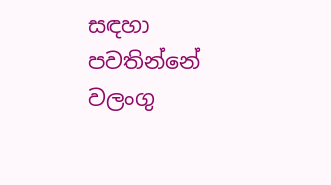සඳහා පවතින්නේ වලංගු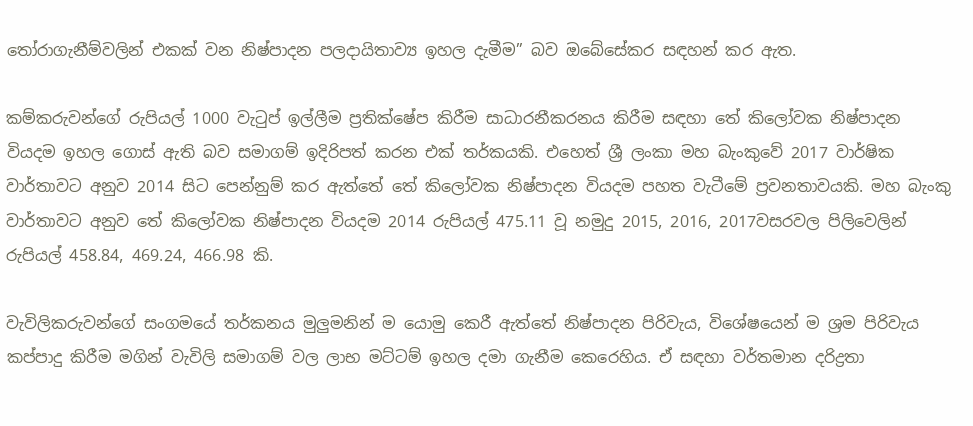තෝරාගැනීම්වලින් එකක් වන නිෂ්පාදන පලදායිතාව්‍ය ඉහල දැමීම” බව ඔබේසේකර සඳහන් කර ඇත.

කම්කරුවන්ගේ රුපියල් 1000 වැටුප් ඉල්ලීම ප්‍රතික්ෂේප කිරීම සාධාරනීකරනය කිරීම සඳහා තේ කිලෝවක නිෂ්පාදන වියදම ඉහල ගොස් ඇති බව සමාගම් ඉදිරිපත් කරන එක් තර්කයකි. එහෙත් ශ්‍රී ලංකා මහ බැංකුවේ 2017 වාර්ෂික වාර්තාවට අනුව 2014 සිට පෙන්නුම් කර ඇත්තේ තේ කිලෝවක නිෂ්පාදන වියදම පහත වැටීමේ ප්‍රවනතාවයකි. මහ බැංකු වාර්තාවට අනුව තේ කිලෝවක නිෂ්පාදන වියදම 2014 රුපියල් 475.11 වූ නමුදු 2015, 2016, 2017වසරවල පිලිවෙලින් රුපියල් 458.84, 469.24, 466.98 කි.

වැවිලිකරුවන්ගේ සංගමයේ තර්කනය මුලුමනින් ම යොමු කෙරී ඇත්තේ නිෂ්පාදන පිරිවැය, විශේෂයෙන් ම ශ්‍රම පිරිවැය කප්පාදු කිරීම මගින් වැවිලි සමාගම් වල ලාභ මට්ටම් ඉහල දමා ගැනීම කෙරෙහිය. ඒ සඳහා වර්තමාන දරිද්‍රතා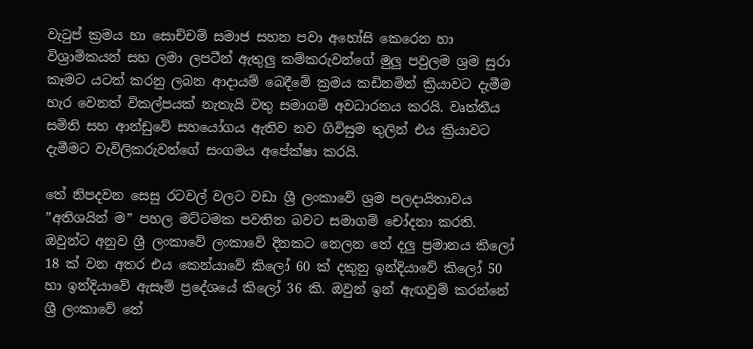වැටුප් ක්‍රමය හා සොච්චම් සමාජ සහන පවා අහෝසි කෙරෙන හා විශ්‍රාමිකයන් සහ ලමා ලපටීන් ඇතුලු කම්කරුවන්ගේ මුලු පවුලම ශ්‍රම සුරා කෑමට යටත් කරනු ලබන ආදායම් බෙදීමේ ක්‍රමය කඩිනමින් ක්‍රියාවට දැමීම හැර වෙනත් විකල්පයක් නැතැයි වතු සමාගම් අවධාරනය කරයි. වෘත්තීය සමිති සහ ආන්ඩුවේ සහයෝගය ඇතිව නව ගිවිසුම තුලින් එය ක්‍රියාවට දැමීමට වැවිලිකරුවන්ගේ සංගමය අපේක්ෂා කරයි.

තේ නිපදවන සෙසු රටවල් වලට වඩා ශ්‍රී ලංකාවේ ශ්‍රම පලදායිතාවය ”අතිශයින් ම” පහල මට්ටමක පවතින බවට සමාගම් චෝදනා කරති. ඔවුන්ට අනුව ශ්‍රී ලංකාවේ ලංකාවේ දිනකට නෙලන තේ දලු ප්‍රමානය කිලෝ 18 ක් වන අතර එය කෙන්යාවේ කිලෝ 60 ක් දකුනු ඉන්දියාවේ කිලෝ 50 හා ඉන්දියාවේ ඇසෑම් ප්‍රදේශයේ කිලෝ 36 කි. ඔවුන් ඉන් ඇඟවුම් කරන්නේ ශ්‍රී ලංකාවේ තේ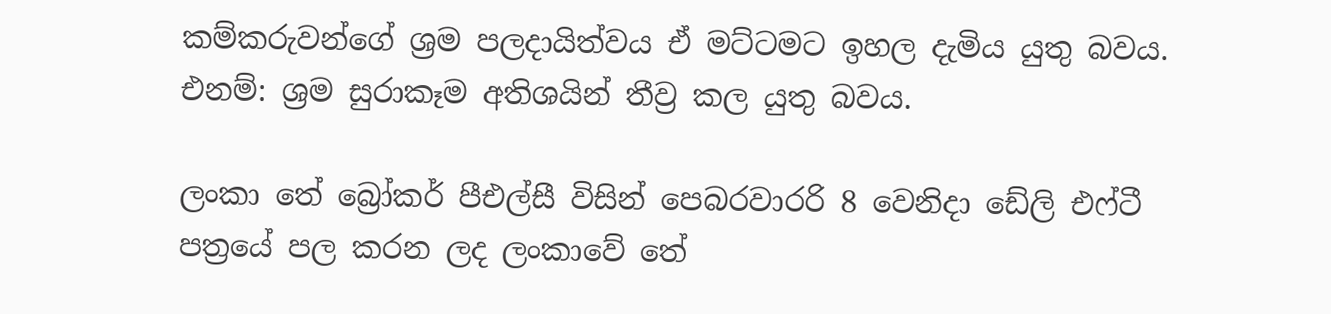කම්කරුවන්ගේ ශ්‍රම පලදායිත්වය ඒ මට්ටමට ඉහල දැමිය යුතු බවය. එනම්: ශ්‍රම සුරාකෑම අතිශයින් තීව්‍ර කල යුතු බවය.

ලංකා තේ බ්‍රෝකර් පීඑල්සී විසින් පෙබරවාරරි 8 වෙනිදා ඩේලි එෆ්ටී පත්‍රයේ පල කරන ලද ලංකාවේ තේ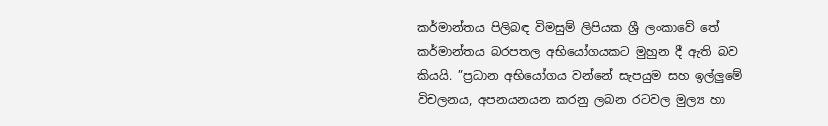කර්මාන්තය පිලිබඳ විමසුම් ලිපියක ශ්‍රී ලංකාවේ තේ කර්මාන්තය බරපතල අභියෝගයකට මුහුන දී ඇති බව කියයි. ”ප්‍රධාන අභියෝගය වන්නේ සැපයුම සහ ඉල්ලුමේ විචලනය, අපනයනයන කරනු ලබන රටවල මුල්‍ය හා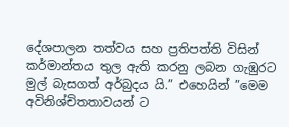දේශපාලන තත්වය සහ ප්‍රතිපත්ති විසින් කර්මාන්තය තුල ඇති කරනු ලබන ගැඹුරට මුල් බැසගත් අර්බුදය යි.” එහෙයින් ”මෙම අවිනිශ්චිතතාවයන් ට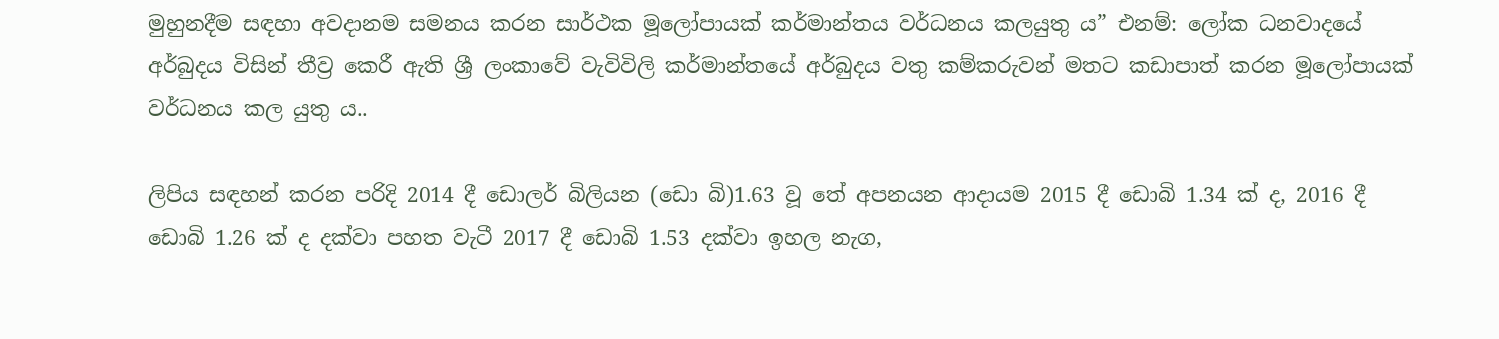මුහුනදීම සඳහා අවදානම සමනය කරන සාර්ථක මූලෝපායක් කර්මාන්තය වර්ධනය කලයුතු ය” එනම්: ලෝක ධනවාදයේ අර්බුදය විසින් තීව්‍ර කෙරී ඇති ශ්‍රී ලංකාවේ වැවිවිලි කර්මාන්තයේ අර්බුදය වතු කම්කරුවන් මතට කඩාපාත් කරන මූලෝපායක් වර්ධනය කල යුතු ය..

ලිපිය සඳහන් කරන පරිදි 2014 දී ඩොලර් බිලියන (ඩො බි)1.63 වූ තේ අපනයන ආදායම 2015 දී ඩොබි 1.34 ක් ද, 2016 දී ඩොබි 1.26 ක් ද දක්වා පහත වැටී 2017 දී ඩොබි 1.53 දක්වා ඉහල නැග,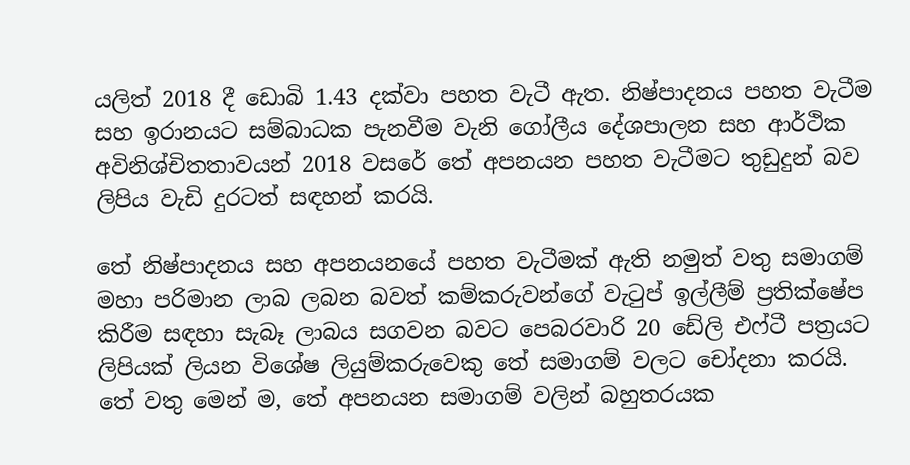යලිත් 2018 දී ඩොබි 1.43 දක්වා පහත වැටී ඇත. නිෂ්පාදනය පහත වැටීම සහ ඉරානයට සම්බාධක පැනවීම වැනි ගෝලීය දේශපාලන සහ ආර්ථික අවිනිශ්චිතතාවයන් 2018 වසරේ තේ අපනයන පහත වැටීමට තුඩුදුන් බව ලිපිය වැඩි දුරටත් සඳහන් කරයි.

තේ නිෂ්පාදනය සහ අපනයනයේ පහත වැටීමක් ඇති නමුත් වතු සමාගම් මහා පරිමාන ලාබ ලබන බවත් කම්කරුවන්ගේ වැටුප් ඉල්ලීම් ප්‍රතික්ෂේප කිරීම සඳහා සැබෑ ලාබය සගවන බවට පෙබරවාරි 20 ඩේලි එෆ්ටී පත්‍රයට ලිපියක් ලියන විශේෂ ලියුම්කරුවෙකු තේ සමාගම් වලට චෝදනා කරයි. තේ වතු මෙන් ම, තේ අපනයන සමාගම් වලින් බහුතරයක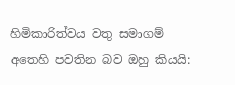හිමිකාරිත්වය වතු සමාගම් අතෙහි පවතින බව ඔහු කියයි: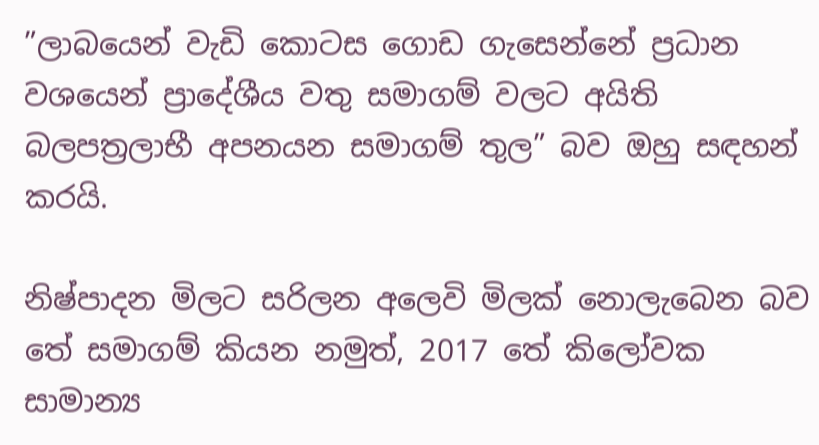”ලාබයෙන් වැඩි කොටස ගොඩ ගැසෙන්නේ ප්‍රධාන වශයෙන් ප්‍රාදේශීය වතු සමාගම් වලට අයිති බලපත්‍රලාභී අපනයන සමාගම් තුල” බව ඔහු සඳහන් කරයි.

නිෂ්පාදන මිලට සරිලන අලෙවි මිලක් නොලැබෙන බව තේ සමාගම් කියන නමුත්, 2017 තේ කිලෝවක සාමාන්‍ය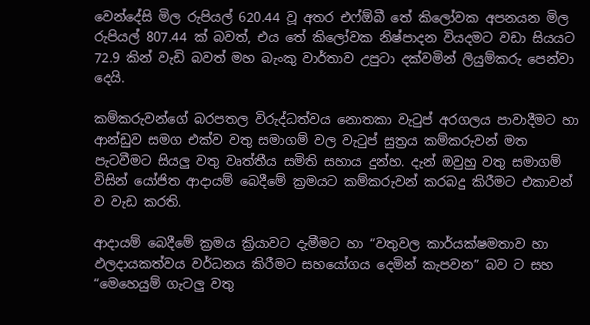වෙන්දේසි මිල රුපියල් 620.44 වූ අතර එෆ්ඕබී තේ කිලෝවක අපනයන මිල රුපියල් 807.44 ක් බවත්, එය තේ කිලෝවක නිෂ්පාදන වියදමට වඩා සියයට 72.9 කින් වැඩි බවත් මහ බැංකු වාර්තාව උපුටා දක්වමින් ලියුම්කරු පෙන්වා දෙයි.

කම්කරුවන්ගේ බරපතල විරුද්ධත්වය නොතකා වැටුප් අරගලය පාවාදීමට හා ආන්ඩුව සමග එක්ව වතු සමාගම් වල වැටුප් සුත්‍රය කම්කරුවන් මත පැටවීමට සියලු වතු වෘත්තීය සමිති සහාය දුන්හ. දැන් ඔවුහු වතු සමාගම් විසින් යෝජිත ආදායම් බෙදීමේ ක්‍රමයට කම්කරුවන් කරබදු කිරීමට එකාවන් ව වැඩ කරති.

ආදායම් බෙදීමේ ක්‍රමය ක්‍රියාවට දැමීමට හා “වතුවල කාර්යක්ෂමතාව හා ඵලදායකත්වය වර්ධනය කිරීමට සහයෝගය දෙමින් කැපවන” බව ට සහ “මෙහෙයුම් ගැටලු වතු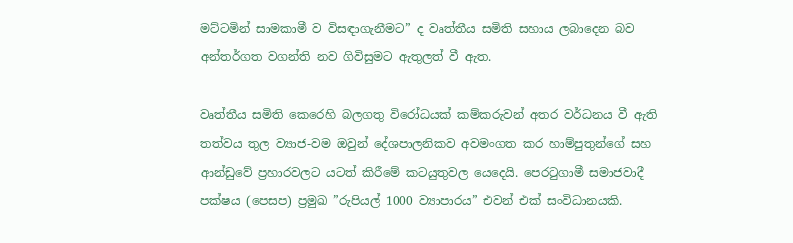මට්ටමින් සාමකාමී ව විසඳාගැනීමට” ද වෘත්තීය සමිති සහාය ලබාදෙන බව අන්තර්ගත වගන්ති නව ගිවිසුමට ඇතුලත් වී ඇත.

වෘත්තීය සමිති කෙරෙහි බලගතු විරෝධයක් කම්කරුවන් අතර වර්ධනය වී ඇති තත්වය තුල ව්‍යාජ-වම ඔවුන් දේශපාලනිකව අවමංගත කර හාම්පුතුන්ගේ සහ ආන්ඩුවේ ප්‍රහාරවලට යටත් කිරීමේ කටයුතුවල යෙදෙයි. පෙරටුගාමී සමාජවාදී පක්ෂය (පෙසප) ප්‍රමුඛ ”රුපියල් 1000 ව්‍යාපාරය” එවන් එක් සංවිධානයකි.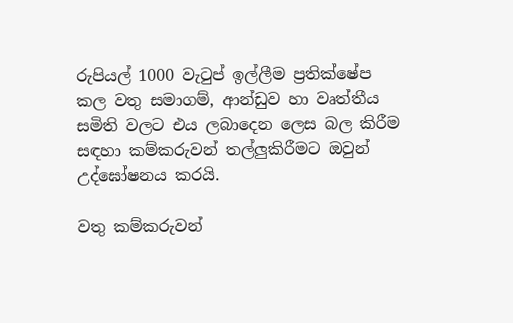රුපියල් 1000 වැටුප් ඉල්ලීම ප්‍රතික්ෂේප කල වතු සමාගම්, ආන්ඩුව හා වෘත්තීය සමිති වලට එය ලබාදෙන ලෙස බල කිරීම සඳහා කම්කරුවන් තල්ලුකිරීමට ඔවුන් උද්ඝෝෂනය කරයි.

වතු කම්කරුවන්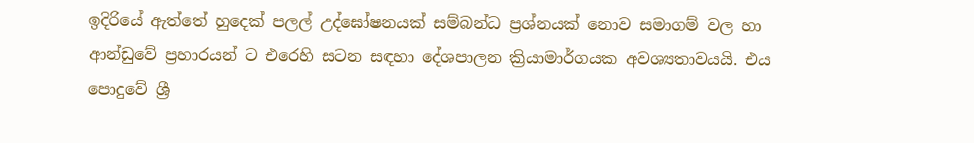ඉදිරියේ ඇත්තේ හුදෙක් පලල් උද්ඝෝෂනයක් සම්බන්ධ ප්‍රශ්නයක් නොව සමාගම් වල හා ආන්ඩුවේ ප්‍රහාරයන් ට එරෙහි සටන සඳහා දේශපාලන ක්‍රියාමාර්ගයක අවශ්‍යතාවයයි. එය පොදුවේ ශ්‍රී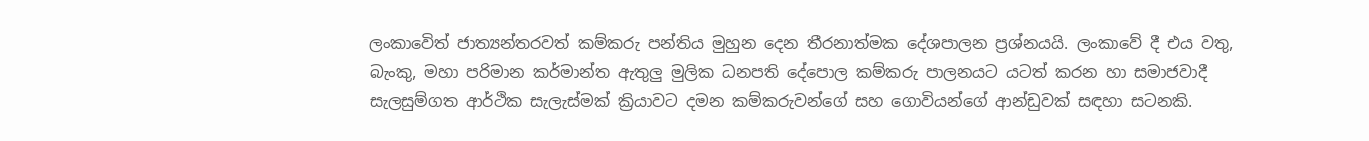ලංකාවෙිත් ජාත්‍යන්තරවත් කම්කරු පන්තිය මුහුන දෙන තීරනාත්මක දේශපාලන ප්‍රශ්නයයි. ලංකාවේ දී එය වතු, බැංකු, මහා පරිමාන කර්මාන්ත ඇතුලු මුලික ධනපති දේපොල කම්කරු පාලනයට යටත් කරන හා සමාජවාදී සැලසුම්ගත ආර්ථික සැලැස්මක් ක්‍රියාවට දමන කම්කරුවන්ගේ සහ ගොවියන්ගේ ආන්ඩුවක් සඳහා සටනකි.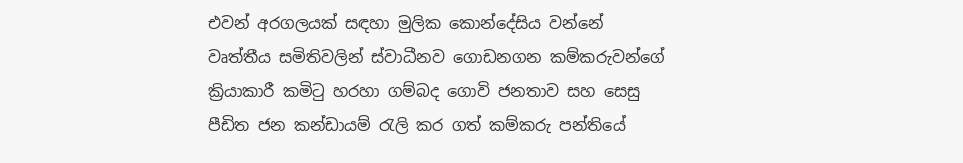එවන් අරගලයක් සඳහා මුලික කොන්දේසිය වන්නේ වෘත්තීය සමිතිවලින් ස්වාධීනව ගොඩනගන කම්කරුවන්ගේ ක්‍රියාකාරී කමිටු හරහා ගම්බද ගොවි ජනතාව සහ සෙසු පීඩිත ජන කන්ඩායම් රැලි කර ගත් කම්කරු පන්තියේ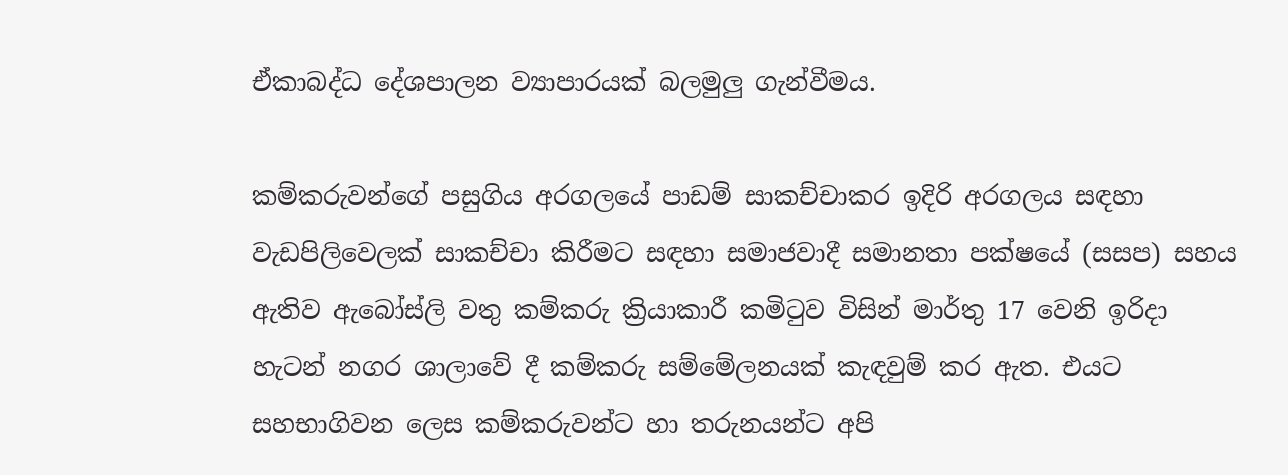ඒකාබද්ධ දේශපාලන ව්‍යාපාරයක් බලමුලු ගැන්වීමය.

කම්කරුවන්ගේ පසුගිය අරගලයේ පාඩම් සාකච්චාකර ඉදිරි අරගලය සඳහා වැඩපිලිවෙලක් සාකච්චා කිරීමට සඳහා සමාජවාදී සමානතා පක්ෂයේ (සසප) සහය ඇතිව ඇබෝස්ලි වතු කම්කරු ක්‍රියාකාරී කමිටුව විසින් මාර්තු 17 වෙනි ඉරිදා හැටන් නගර ශාලාවේ දී කම්කරු සම්මේලනයක් කැඳවුම් කර ඇත. එයට සහභාගිවන ලෙස කම්කරුවන්ට හා තරුනයන්ට අපි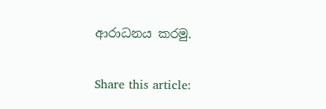ආරාධනය කරමු.

Share this article: